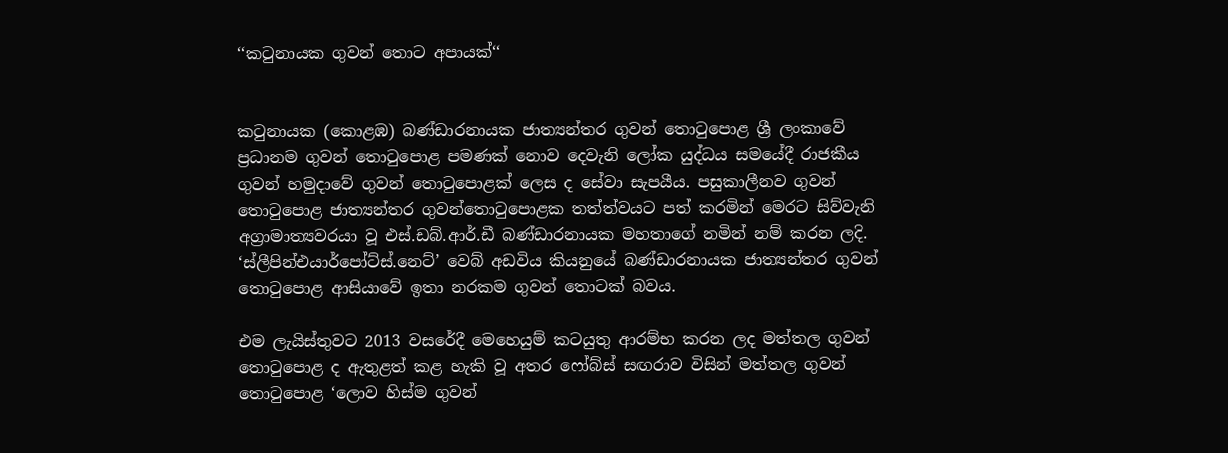‘‘කටුනායක ගුවන් තොට අපායක්‘‘


කටුනායක (කොළඹ) බණ්ඩාරනායක ජාත්‍යන්තර ගුවන් තොටුපොළ ශ්‍රී ලංකාවේ ප්‍රධානම ගුවන් තොටුපොළ පමණක් නොව දෙවැනි ලෝක යුද්ධය සමයේදී රාජකීය ගුවන් හමුදාවේ ගුවන් තොටුපොළක් ලෙස ද සේවා සැපයීය. පසුකාලීනව ගුවන් තොටුපොළ ජාත්‍යන්තර ගුවන්තොටුපොළක තත්ත්වයට පත් කරමින් මෙරට සිව්වැනි අග්‍රාමාත්‍යවරයා වූ එස්.ඩබ්.ආර්.ඩී බණ්ඩාරනායක මහතාගේ නමින් නම් කරන ලදි. ‘ස්ලීපින්එයාර්පෝට්ස්.නෙට්’ වෙබ් අඩවිය කියනුයේ බණ්ඩාරනායක ජාත්‍යන්තර ගුවන් තොටුපොළ ආසියාවේ ඉතා නරකම ගුවන් තොටක් බවය.

එම ලැයිස්තුවට 2013 වසරේදී මෙහෙයුම් කටයුතු ආරම්භ කරන ලද මත්තල ගුවන් තොටුපොළ ද ඇතුළත් කළ හැකි වූ අතර ෆෝබ්ස් සඟරාව විසින් මත්තල ගුවන් තොටුපොළ ‘ලොව හිස්ම ගුවන්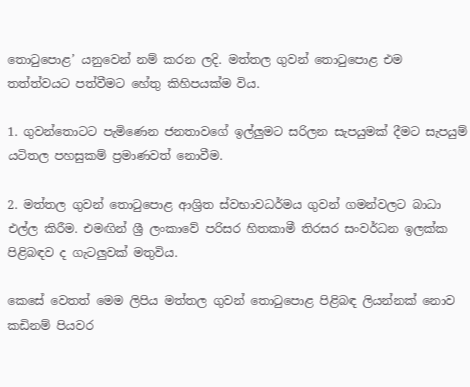තොටුපොළ’ යනුවෙන් නම් කරන ලදි. මත්තල ගුවන් තොටුපොළ එම තත්ත්වයට පත්වීමට හේතු කිහිපයක්ම විය.

1. ගුවන්තොටට පැමිණෙන ජනතාවගේ ඉල්ලුමට සරිලන සැපයුමක් දීමට සැපයුම් යටිතල පහසුකම් ප්‍රමාණවත් නොවීම.

2. මත්තල ගුවන් තොටුපොළ ආශ්‍රිත ස්වභාවධර්මය ගුවන් ගමන්වලට බාධා එල්ල කිරීම. එමඟින් ශ්‍රී ලංකාවේ පරිසර හිතකාමී තිරසර සංවර්ධන ඉලක්ක පිළිබඳව ද ගැටලුවක් මතුවිය.

කෙසේ වෙතත් මෙම ලිපිය මත්තල ගුවන් තොටුපොළ පිළිබඳ ලියන්නක් නොව කඩිනම් පියවර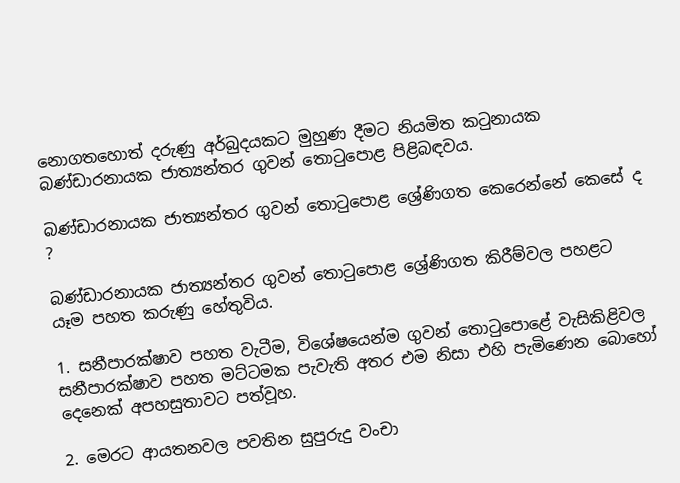නොගතහොත් දරුණු අර්බුදයකට මුහුණ දීමට නියමිත කටුනායක බණ්ඩාරනායක ජාත්‍යන්තර ගුවන් තොටුපොළ පිළිබඳවය.

බණ්ඩාරනායක ජාත්‍යන්තර ගුවන් තොටුපොළ ශ්‍රේණිගත කෙරෙන්නේ කෙසේ ද ?

බණ්ඩාරනායක ජාත්‍යන්තර ගුවන් තොටුපොළ ශ්‍රේණිගත කිරීම්වල පහළට යෑම පහත කරුණු හේතුවිය.

1. සනීපාරක්ෂාව පහත වැටීම, විශේෂයෙන්ම ගුවන් තොටුපොළේ වැසිකිළිවල සනීපාරක්ෂාව පහත මට්ටමක පැවැති අතර එම නිසා එහි පැමිණෙන බොහෝ දෙනෙක් අපහසුතාවට පත්වූහ.

2. මෙරට ආයතනවල පවතින සුපුරුදු වංචා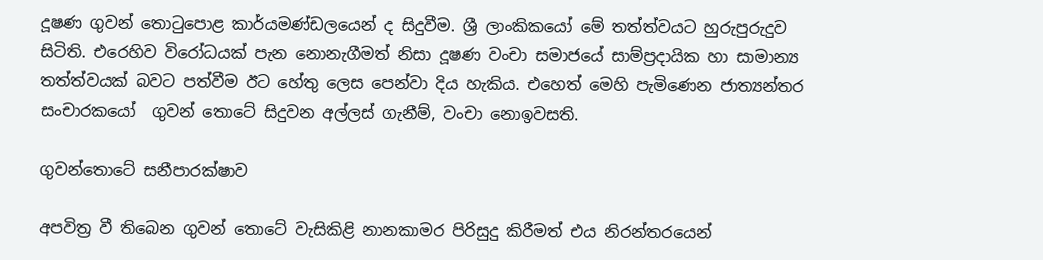දූෂණ ගුවන් තොටුපොළ කාර්යමණ්ඩලයෙන් ද සිදුවීම. ශ්‍රී ලාංකිකයෝ මේ තත්ත්වයට හුරුපුරුදුව සිටිති. එරෙහිව විරෝධයක් පැන නොනැගීමත් නිසා දූෂණ වංචා සමාජයේ සාම්ප්‍රදායික හා සාමාන්‍ය තත්ත්වයක් බවට පත්වීම ඊට හේතු ලෙස පෙන්වා දිය හැකිය. එහෙත් මෙහි පැමිණෙන ජාත්‍යන්තර සංචාරකයෝ  ගුවන් තොටේ සිදුවන අල්ලස් ගැනීම්, වංචා නොඉවසති.

ගුවන්තොටේ සනීපාරක්ෂාව

අපවිත්‍ර වී තිබෙන ගුවන් තොටේ වැසිකිළි නානකාමර පිරිසුදු කිරීමත් එය නිරන්තරයෙන්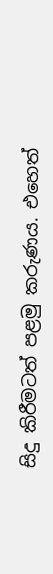සිදු කිරීමටත් පළමු කරුණය. එහෙත්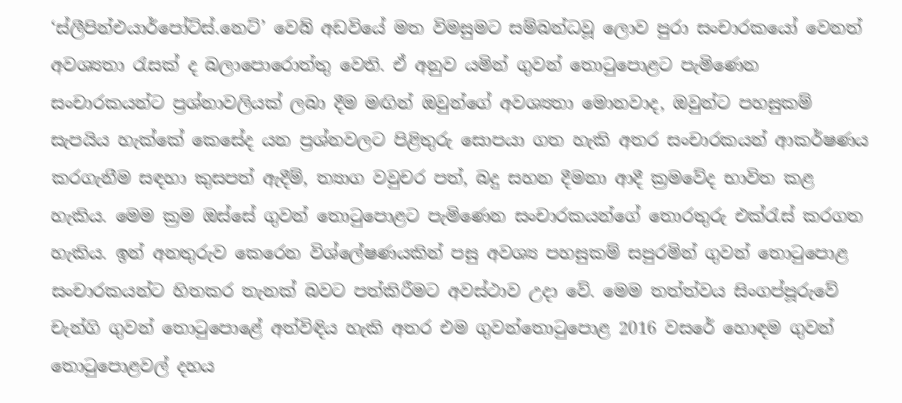‘ස්ලීපින්එයාර්පෝට්ස්.නෙට්’ වෙබ් අඩවියේ මත විමසුමට සම්බන්ධවූ ලොව පුරා සංචාරකයෝ වෙනත් අවශ්‍යතා රැසක් ද බලාපොරොත්තු වෙති. ඒ අනුව යමින් ගුවන් තොටුපොළට පැමිණෙන සංචාරකයන්ට ප්‍රශ්නාවලියක් ලබා දීම මඟින් ඔවුන්ගේ අවශ්‍යතා මොනවාද, ඔවුන්ට පහසුකම් සැපයිය හැක්කේ කෙසේද යන ප්‍රශ්නවලට පිළිතුරු සොපයා ගත හැකි අතර සංචාරකයන් ආකර්ෂණය කරගැනීම සඳහා කුසපත් ඇදීම්, ත්‍යාග වවුචර පත්, බදු සහන දීමනා ආදී ක්‍රමවේද භාවිත කළ හැකිය. මෙම ක්‍රම ඔස්සේ ගුවන් තොටුපොළට පැමිණෙන සංචාරකයන්ගේ තොරතුරු එක්රැස් කරගත හැකිය. ඉන් අනතුරුව කෙරෙන විශ්ලේෂණයකින් පසු අවශ්‍ය පහසුකම් සපුරමින් ගුවන් තොටුපොළ සංචාරකයන්ට හිතකර තැනක් බවට පත්කිරීමට අවස්ථාව උදා වේ. මෙම තත්ත්වය සිංගප්පූරුවේ චැන්ගි ගුවන් තොටුපොළේ අත්විඳිය හැකි අතර එම ගුවන්තොටුපොළ 2016 වසරේ හොඳම ගුවන් තොටුපොළවල් දහය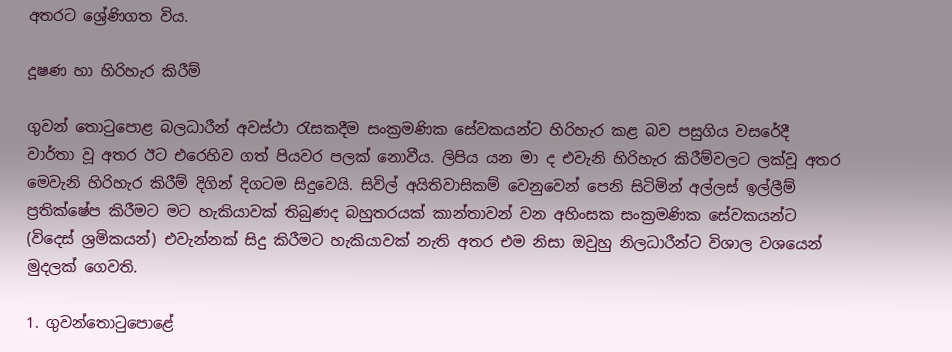අතරට ශ්‍රේණිගත විය.

දූෂණ හා හිරිහැර කිරීම්

ගුවන් තොටුපොළ බලධාරීන් අවස්ථා රැසකදීම සංක්‍රමණික සේවකයන්ට හිරිහැර කළ බව පසුගිය වසරේදී වාර්තා වූ අතර ඊට එරෙහිව ගත් පියවර පලක් නොවීය. ලිපිය යන මා ද එවැනි හිරිහැර කිරීම්වලට ලක්වූ අතර මෙවැනි හිරිහැර කිරීම් දිගින් දිගටම සිදුවෙයි. සිවිල් අයිතිවාසිකම් වෙනුවෙන් පෙනි සිටිමින් අල්ලස් ඉල්ලීම් ප්‍රතික්ෂේප කිරීමට මට හැකියාවක් තිබුණද බහුතරයක් කාන්තාවන් වන අහිංසක සංක්‍රමණික සේවකයන්ට (විදෙස් ශ්‍රමිකයන්) එවැන්නක් සිදු කිරීමට හැකියාවක් නැති අතර එම නිසා ඔවුහු නිලධාරීන්ට විශාල වශයෙන් මුදලක් ගෙවති.

1. ගුවන්තොටුපොළේ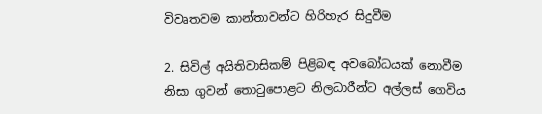විවෘතවම කාන්තාවන්ට හිරිහැර සිදුවීම

2. සිවිල් අයිතිවාසිකම් පිළිබඳ අවබෝධයක් නොවීම නිසා ගුවන් තොටුපොළට නිලධාරීන්ට අල්ලස් ගෙවිය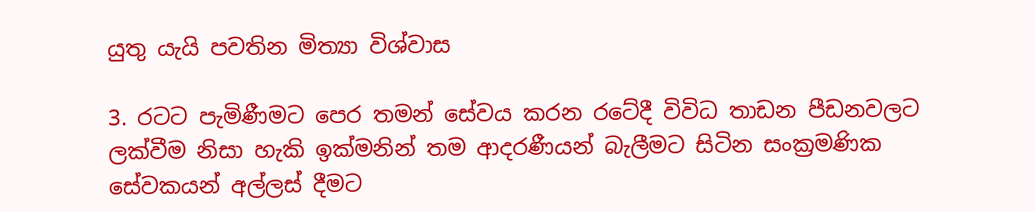යුතු යැයි පවතින මිත්‍යා විශ්වාස

3. රටට පැමිණීමට පෙර තමන් සේවය කරන රටේදී විවිධ තාඩන පීඩනවලට ලක්වීම නිසා හැකි ඉක්මනින් තම ආදරණීයන් බැලීමට සිටින සංක්‍රමණික සේවකයන් අල්ලස් දීමට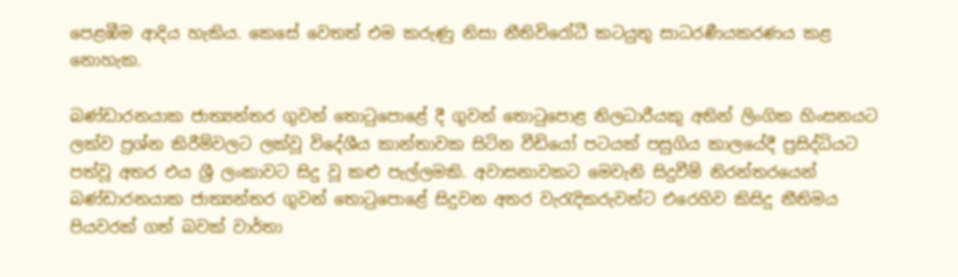පෙළඹීම ආදිය හැකිය. කෙසේ වෙතත් එම කරුණු නිසා නීතිවිරෝධී කටයුතු සාධරණීයකරණය කළ නොහැක.

බණ්ඩාරනයාක ජාත්‍යන්තර ගුවන් තොටුපොළේ දී ගුවන් තොටුපොළ නිලධාරීයකු අතින් ලිංගික හිංසනයට ලක්ව ප්‍රශ්න කිරීම්වලට ලක්වූ විදේශීය කාන්තාවක සිටින වීඩියෝ පටයක් පසුගිය කාලයේදී ප්‍රසිද්ධියට පත්වූ අතර එය ශ්‍රී ලංකාවට සිදු වූ කළු පැල්ලමකි. අවාසනාවකට මෙවැනි සිදුවීම් නිරන්තරයෙන් බණ්ඩාරනයාක ජාත්‍යන්තර ගුවන් තොටුපොළේ සිදුවන අතර වැරැදිකරුවන්ට එරෙහිව කිසිදු නීතිමය පියවරක් ගත් බවක් වාර්තා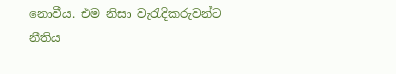නොවීය. එම නිසා වැරැදිකරුවන්ට නීතිය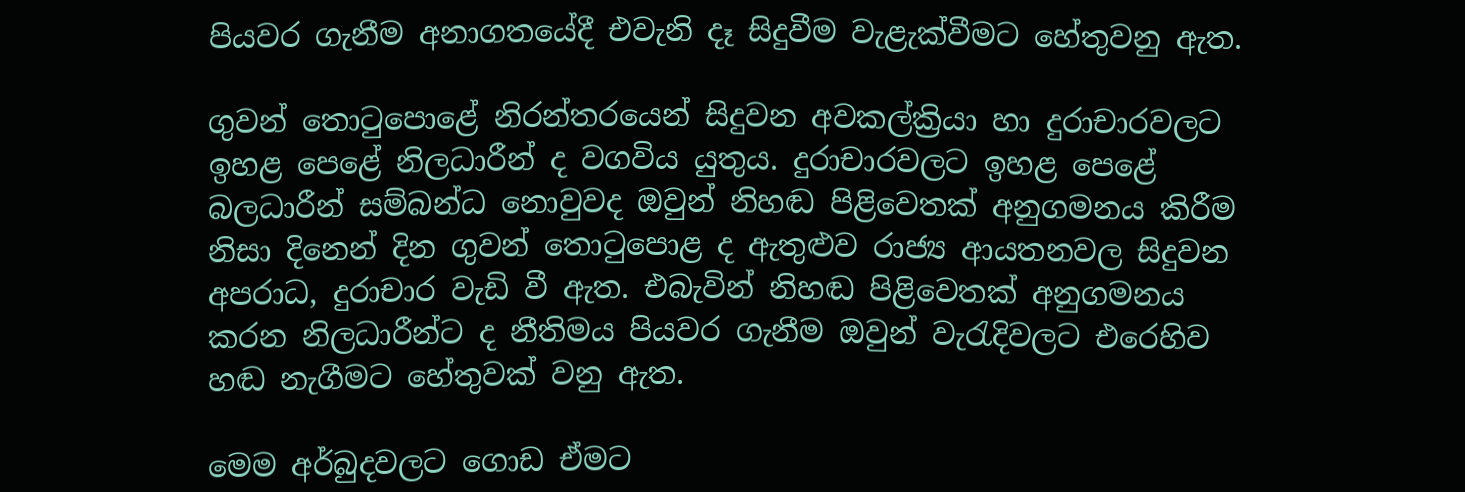පියවර ගැනීම අනාගතයේදී එවැනි දෑ සිදුවීම වැළැක්වීමට හේතුවනු ඇත.

ගුවන් තොටුපොළේ නිරන්තරයෙන් සිදුවන අවකල්ක්‍රියා හා දුරාචාරවලට ඉහළ පෙළේ නිලධාරීන් ද වගවිය යුතුය. දුරාචාරවලට ඉහළ පෙළේ බලධාරීන් සම්බන්ධ නොවුවද ඔවුන් නිහඬ පිළිවෙතක් අනුගමනය කිරීම නිසා දිනෙන් දින ගුවන් තොටුපොළ ද ඇතුළුව රාජ්‍ය ආයතනවල සිදුවන අපරාධ, දුරාචාර වැඩි වී ඇත. එබැවින් නිහඬ පිළිවෙතක් අනුගමනය කරන නිලධාරීන්ට ද නීතිමය පියවර ගැනීම ඔවුන් වැරැදිවලට එරෙහිව හඬ නැගීමට හේතුවක් වනු ඇත.

මෙම අර්බුදවලට ගොඩ ඒමට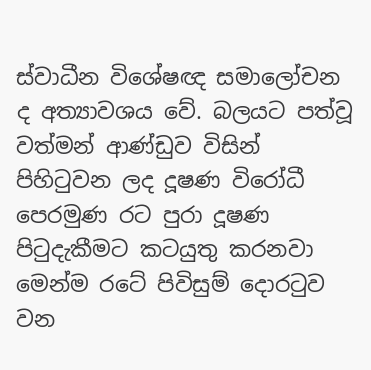ස්වාධීන විශේෂඥ සමාලෝචන ද අත්‍යාවශය වේ. බලයට පත්වූ වත්මන් ආණ්ඩුව විසින් පිහිටුවන ලද දූෂණ විරෝධී පෙරමුණ රට පුරා දූෂණ පිටුදැකීමට කටයුතු කරනවා මෙන්ම රටේ පිවිසුම් දොරටුව වන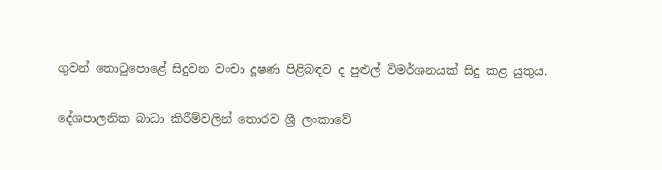ගුවන් තොටුපොළේ සිදුවන වංචා දූෂණ පිළිබඳව ද පුළුල් විමර්ශනයක් සිදු කළ යුතුය.

දේශපාලනික බාධා කිරීම්වලින් තොරව ශ්‍රී ලංකාවේ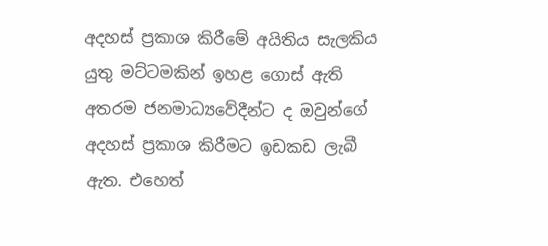අදහස් ප්‍රකාශ කිරීමේ අයිතිය සැලකිය යුතු මට්ටමකින් ඉහළ ගොස් ඇති අතරම ජනමාධ්‍යවේදීන්ට ද ඔවුන්ගේ අදහස් ප්‍රකාශ කිරීමට ඉඩකඩ ලැබී ඇත. එහෙත්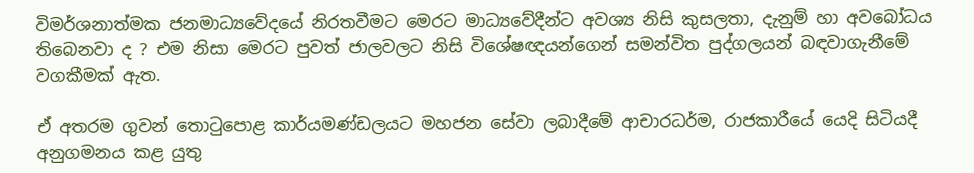විමර්ශනාත්මක ජනමාධ්‍යවේදයේ නිරතවීමට මෙරට මාධ්‍යවේදීන්ට අවශ්‍ය නිසි කුසලතා, දැනුම් හා අවබෝධය තිබෙනවා ද ? එම නිසා මෙරට පුවත් ජාලවලට නිසි විශේෂඥයන්ගෙන් සමන්විත පුද්ගලයන් බඳවාගැනීමේ වගකීමක් ඇත.

ඒ අතරම ගුවන් තොටුපොළ කාර්යමණ්ඩලයට මහජන සේවා ලබාදීමේ ආචාරධර්ම, රාජකාරීයේ යෙදි සිටියදී අනුගමනය කළ යුතු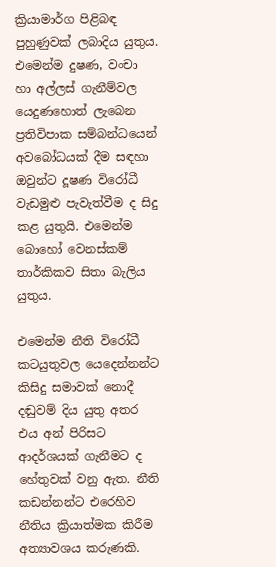ක්‍රියාමාර්ග පිළිබඳ පුහුණුවක් ලබාදිය යුතුය. එමෙන්ම දුෂණ, වංචා හා අල්ලස් ගැනීම්වල යෙදුණහොත් ලැබෙන ප්‍රතිවිපාක සම්බන්ධයෙන් අවබෝධයක් දීම සඳහා ඔවුන්ට දූෂණ විරෝධී වැඩමුළු පැවැත්වීම ද සිදු කළ යුතුයි. එමෙන්ම බොහෝ වෙනස්කම් තාර්කිකව සිතා බැලිය යුතුය.

එමෙන්ම නීති විරෝධී කටයුතුවල යෙදෙන්නන්ට කිසිදු සමාවක් නොදී දඬුවම් දිය යුතු අතර එය අන් පිරිසට ආදර්ශයක් ගැනීමට ද හේතුවක් වනු ඇත. නීති කඩන්නන්ට එරෙහිව නීතිය ක්‍රියාත්මක කිරීම අත්‍යාවශය කරුණකි.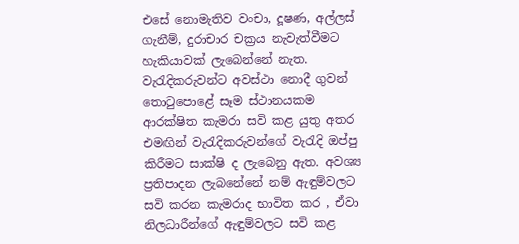එසේ නොමැතිව වංචා, දූෂණ, අල්ලස් ගැනීම්, දුරාචාර චක්‍රය නැවැත්වීමට හැකියාවක් ලැබෙන්නේ නැත. වැරැදිකරුවන්ට අවස්ථා නොදී ගුවන් තොටුපොළේ සෑම ස්ථානයකම ආරක්ෂිත කැමරා සවි කළ යුතු අතර එමඟින් වැරැදිකරුවන්ගේ වැරැදි ඔප්පු කිරීමට සාක්ෂි ද ලැබෙනු ඇත. අවශ්‍ය ප්‍රතිපාදන ලැබනේනේ නම් ඇඳුම්වලට සවි කරන කැමරාද භාවිත කර , ඒවා නිලධාරීන්ගේ ඇඳුම්වලට සවි කළ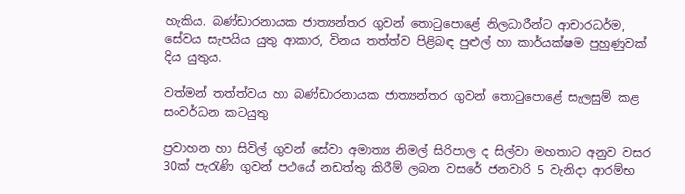හැකිය. බණ්ඩාරනායක ජාත්‍යන්තර ගුවන් තොටුපොළේ නිලධාරීන්ට ආචාරධර්ම, සේවය සැපයිය යුතු ආකාර, විනය තත්ත්ව පිළිබඳ පුළුල් හා කාර්යක්ෂම පුහුණුවක් දිය යුතුය.

වත්මන් තත්ත්වය හා බණ්ඩාරනායක ජාත්‍යන්තර ගුවන් තොටුපොළේ සැලසුම් කළ සංවර්ධන කටයුතු

ප්‍රවාහන හා සිවිල් ගුවන් සේවා අමාත්‍ය නිමල් සිරිපාල ද සිල්වා මහතාට අනුව වසර 30ක් පැරැණි ගුවන් පථයේ නඩත්තු කිරීම් ලබන වසරේ ජනවාරි 5 වැනිදා ආරම්භ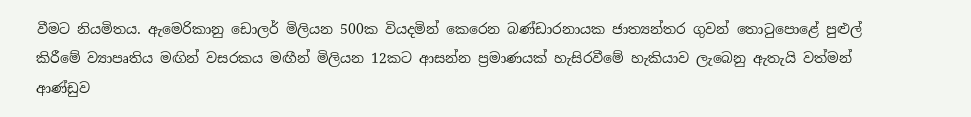වීමට නියමිතය. ඇමෙරිකානු ඩොලර් මිලියන 500ක වියදමින් කෙරෙන බණ්ඩාරනායක ජාත්‍යන්තර ගුවන් තොටුපොළේ පුළුල් කිරීමේ ව්‍යාපෘතිය මඟින් වසරකය මඟීන් මිලියන 12කට ආසන්න ප්‍රමාණයක් හැසිරවීමේ හැකියාව ලැබෙනු ඇතැයි වත්මන් ආණ්ඩුව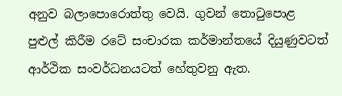අනුව බලාපොරොත්තු වෙයි. ගුවන් තොටුපොළ පුළුල් කිරීම රටේ සංචාරක කර්මාන්තයේ දියුණුවටත් ආර්ථික සංවර්ධනයටත් හේතුවනු ඇත.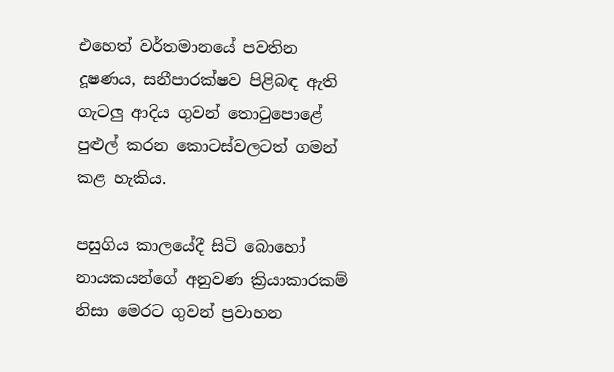එහෙත් වර්තමානයේ පවතින දූෂණය, සනීපාරක්ෂව පිළිබඳ ඇති ගැටලු ආදිය ගුවන් තොටුපොළේ පුළුල් කරන කොටස්වලටත් ගමන් කළ හැකිය.

පසුගිය කාලයේදී සිටි බොහෝ නායකයන්ගේ අනුවණ ක්‍රියාකාරකම් නිසා මෙරට ගුවන් ප්‍රවාහන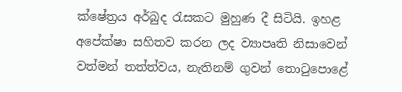ක්ෂේත්‍රය අර්බුද රැසකට මුහුණ දී සිටියි. ඉහළ අපේක්ෂා සහිතව කරන ලද ව්‍යාපෘති නිසාවෙන් වත්මන් තත්ත්වය, නැතිනම් ගුවන් තොටුපොළේ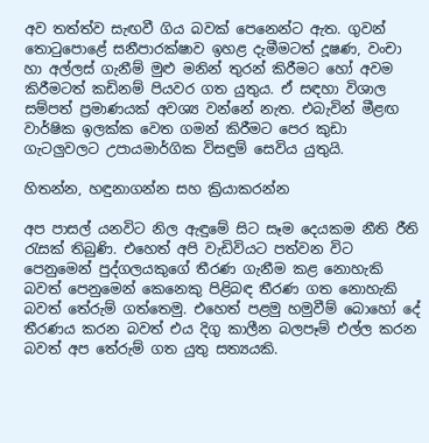අව තත්ත්ව සැඟවී ගිය බවක් පෙනෙන්ට ඇත. ගුවන් තොටුපොළේ සනීපාරක්ෂාව ඉහළ දැමීමටත් දූෂණ, වංචා හා අල්ලස් ගැනීම් මුළු මනින් තුරන් කිරීමට හෝ අවම කිරීමටත් කඩිනම් පියවර ගත යුතුය. ඒ සඳහා විශාල සම්පත් ප්‍රමාණයක් අවශ්‍ය වන්නේ නැත. එබැවින් මීළඟ වාර්ෂික ඉලක්ක වෙත ගමන් කිරීමට පෙර කුඩා ගැටලුවලට උපායමාර්ගික විසඳුම් සෙවිය යුතුයි.

හිතන්න, හඳුනාගන්න සහ ක්‍රියාකරන්න

අප පාසල් යනවිට නිල ඇඳුමේ සිට සෑම දෙයකම නීති රීති රැසක් තිබුණි. එහෙත් අපි වැඩිවියට පත්වන විට පෙනුමෙන් පුද්ගලයකුගේ තීරණ ගැනීම කළ නොහැකි බවත් පෙනුමෙන් කෙනෙකු පිළිබඳ තීරණ ගත නොහැකි බවත් තේරුම් ගත්තෙමු. එහෙත් පළමු හමුවීම් බොහෝ දේ තීරණය කරන බවත් එය දිගු කාලීන බලපෑම් එල්ල කරන බවත් අප තේරුම් ගත යුතු සත්‍යයකි.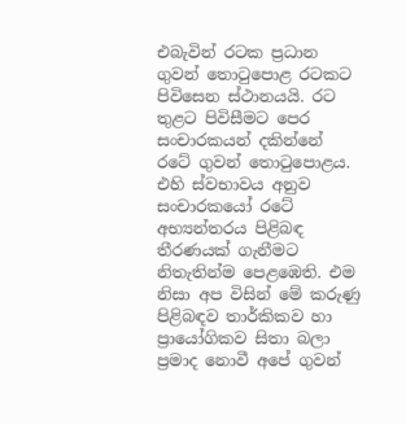එබැවින් රටක ප්‍රධාන ගුවන් තොටුපොළ රටකට පිවිසෙන ස්ථානයයි. රට තුළට පිවිසීමට පෙර සංචාරකයන් දකින්නේ රටේ ගුවන් තොටුපොළය. එහි ස්වභාවය අනුව සංචාරකයෝ රටේ අභ්‍යන්තරය පිළිබඳ තීරණයක් ගැනීමට නිතැතින්ම පෙළඹෙති. එම නිසා අප විසින් මේ කරුණු පිළිබඳව තාර්කිකව හා ප්‍රායෝගිකව සිතා බලා ප්‍රමාද නොවී අපේ ගුවන්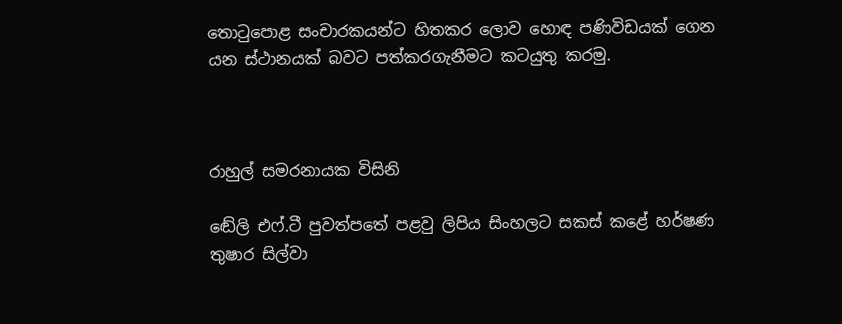තොටුපොළ සංචාරකයන්ට හිතකර ලොව හොඳ පණිවිඩයක් ගෙන යන ස්ථානයක් බවට පත්කරගැනීමට කටයුතු කරමු.



රාහුල් සමරනායක විසිනි

ඬේලි එෆ්.ටී පුවත්පතේ පළවු ලිපිය සිංහලට සකස් කළේ හර්ෂණ තුෂාර සිල්වා